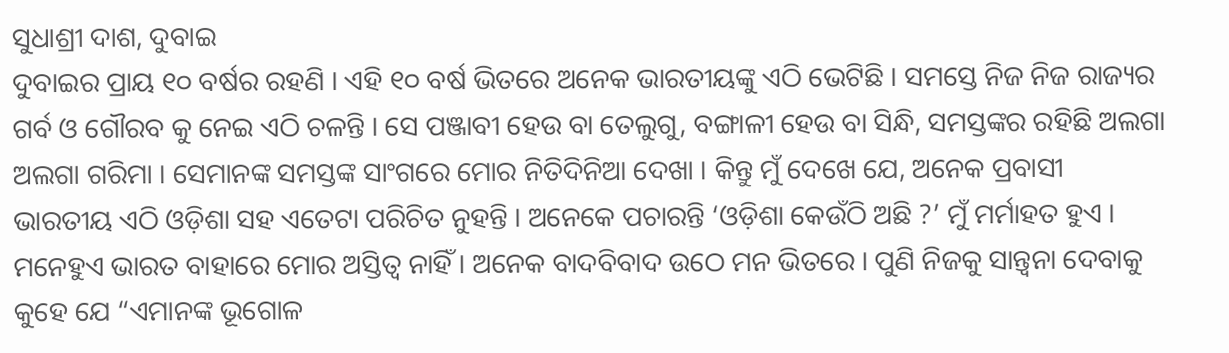ସୁଧାଶ୍ରୀ ଦାଶ, ଦୁବାଇ
ଦୁବାଇର ପ୍ରାୟ ୧୦ ବର୍ଷର ରହଣି । ଏହି ୧୦ ବର୍ଷ ଭିତରେ ଅନେକ ଭାରତୀୟଙ୍କୁ ଏଠି ଭେଟିଛି । ସମସ୍ତେ ନିଜ ନିଜ ରାଜ୍ୟର ଗର୍ବ ଓ ଗୌରବ କୁ ନେଇ ଏଠି ଚଳନ୍ତି । ସେ ପଞ୍ଜାବୀ ହେଉ ବା ତେଲୁଗୁ, ବଙ୍ଗାଳୀ ହେଉ ବା ସିନ୍ଧି, ସମସ୍ତଙ୍କର ରହିଛି ଅଲଗା ଅଲଗା ଗରିମା । ସେମାନଙ୍କ ସମସ୍ତଙ୍କ ସାଂଗରେ ମୋର ନିତିଦିନିଆ ଦେଖା । କିନ୍ତୁ ମୁଁ ଦେଖେ ଯେ, ଅନେକ ପ୍ରବାସୀ ଭାରତୀୟ ଏଠି ଓଡ଼ିଶା ସହ ଏତେଟା ପରିଚିତ ନୁହନ୍ତି । ଅନେକେ ପଚାରନ୍ତି ‘ଓଡ଼ିଶା କେଉଁଠି ଅଛି ?’ ମୁଁ ମର୍ମାହତ ହୁଏ । ମନେହୁଏ ଭାରତ ବାହାରେ ମୋର ଅସ୍ତିତ୍ୱ ନାହିଁ । ଅନେକ ବାଦବିବାଦ ଉଠେ ମନ ଭିତରେ । ପୁଣି ନିଜକୁ ସାନ୍ତ୍ୱନା ଦେବାକୁ କୁହେ ଯେ “ଏମାନଙ୍କ ଭୂଗୋଳ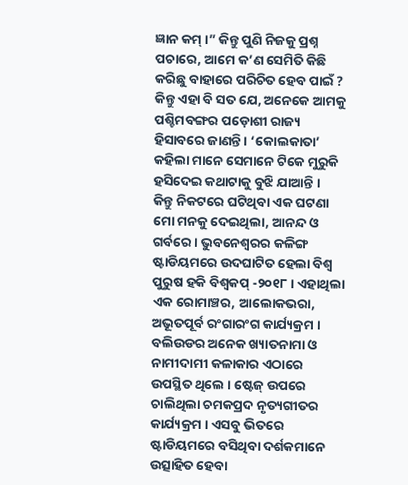ଜ୍ଞାନ କମ୍ ।” କିନ୍ତୁ ପୁଣି ନିଜକୁ ପ୍ରଶ୍ନ ପଚାରେ, ଆମେ କ’ଣ ସେମିତି କିଛି କରିଛୁ ବାହାରେ ପରିଚିତ ହେବ ପାଇଁ ? କିନ୍ତୁ ଏହା ବି ସତ ଯେ, ଅନେକେ ଆମକୁ ପଶ୍ଚିମବଙ୍ଗର ପଡ଼ୋଶୀ ରାଜ୍ୟ ହିସାବରେ ଜାଣନ୍ତି । ‘କୋଲକାତା’ କହିଲା ମାନେ ସେମାନେ ଟିକେ ମୁରୁକି ହସିଦେଇ କଥାଟାକୁ ବୁଝି ଯାଆନ୍ତି ।
କିନ୍ତୁ ନିକଟରେ ଘଟିଥିବା ଏକ ଘଟଣା ମୋ ମନକୁ ଦେଇଥିଲା, ଆନନ୍ଦ ଓ ଗର୍ବରେ । ଭୁବନେଶ୍ୱରର କଳିଙ୍ଗ ଷ୍ଟାଡିୟମରେ ଉଦଘାଟିତ ହେଲା ବିଶ୍ୱ ପୁରୁଷ ହକି ବିଶ୍ୱକପ୍ -୨୦୧୮ । ଏହାଥିଲା ଏକ ରୋମାଞ୍ଚର, ଆଲୋକଭରା, ଅଭୂତପୂର୍ବ ରଂଗାରଂଗ କାର୍ଯ୍ୟକ୍ରମ । ବଲିଉଡର ଅନେକ ଖ୍ୟାତନାମା ଓ ନାମୀଦାମୀ କଳାକାର ଏଠାରେ ଉପସ୍ଥିତ ଥିଲେ । ଷ୍ଟେଜ୍ ଉପରେ ଚାଲିଥିଲା ଚମକପ୍ରଦ ନୃତ୍ୟଗୀତର କାର୍ଯ୍ୟକ୍ରମ । ଏସବୁ ଭିତରେ ଷ୍ଟାଡିୟମରେ ବସିଥିବା ଦର୍ଶକମାନେ ଉତ୍ସାହିତ ହେବା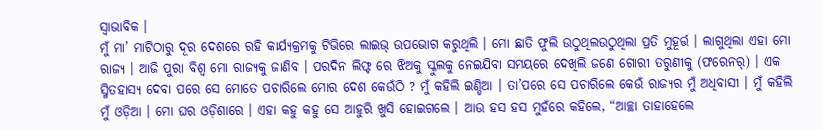ସ୍ୱାଭାବିକ ।
ମୁଁ ମା’ ମାଟିଠାରୁ ଦୂର ଦେଶରେ ରହି କାର୍ଯ୍ୟକ୍ରମକୁ ଟିଭିରେ ଲାଇଭ୍ ଉପଭୋଗ କରୁଥିଲି । ମୋ ଛାତି ଫୁଲି ଉଠୁଥିଲଉଠୁଥିଲା ପ୍ରତି ମୁହୂର୍ତ୍ତ । ଲାଗୁଥିଲା ଏହା ମୋ ରାଜ୍ୟ । ଆଜି ପୁରା ବିଶ୍ୱ ମୋ ରାଜ୍ୟକୁ ଜାଣିବ । ପରଦିନ ଲିଫ୍ଟ ରେ ଝିଅକୁ ସ୍କୁଲକୁ ନେଇଯିବା ସମୟରେ ଦେଖିଲି ଜଣେ ଗୋରୀ ତରୁଣୀକୁ (ଫରେନର୍) । ଏକ ସ୍ମିତହାସ୍ୟ ଦେବା ପରେ ସେ ମୋତେ ପଚାରିଲେ ମୋର ଦେଶ କେଉଁଠି ? ମୁଁ କହିଲି ଇଣ୍ଡିଆ । ତା’ପରେ ସେ ପଚାରିଲେ କେଉଁ ରାଜ୍ୟର ମୁଁ ଅଧିବାସୀ । ମୁଁ କହିଲି ମୁଁ ଓଡ଼ିଆ । ମୋ ଘର ଓଡ଼ିଶାରେ । ଏହା କହୁ କହୁ ସେ ଆହୁରି ଖୁସି ହୋଇଗଲେ । ଆଉ ହସ ହସ ମୁହଁରେ କହିଲେ, “ଆଚ୍ଛା ତାହାହେଲେ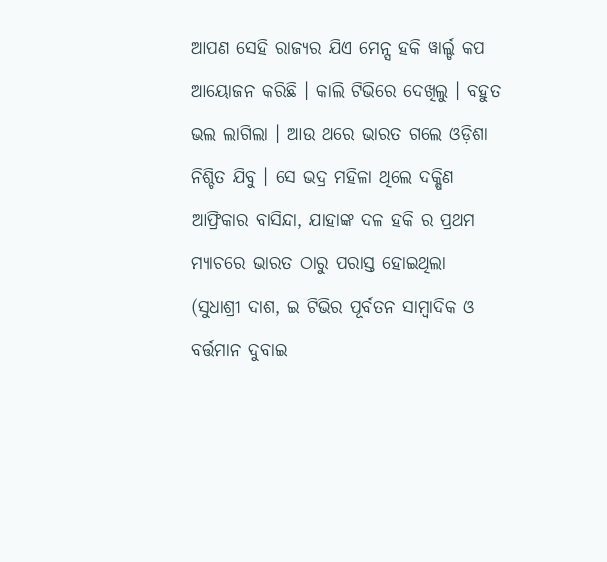ଆପଣ ସେହି ରାଜ୍ୟର ଯିଏ ମେନ୍ସ ହକି ୱାର୍ଲ୍ଡ କପ ଆୟୋଜନ କରିଛି । କାଲି ଟିଭିରେ ଦେଖିଲୁ । ବହୁତ ଭଲ ଲାଗିଲା । ଆଉ ଥରେ ଭାରତ ଗଲେ ଓଡ଼ିଶା ନିଶ୍ଚିତ ଯିବୁ । ସେ ଭଦ୍ର ମହିଳା ଥିଲେ ଦକ୍ଷିଣ ଆଫ୍ରିକାର ବାସିନ୍ଦା, ଯାହାଙ୍କ ଦଳ ହକି ର ପ୍ରଥମ ମ୍ୟାଚରେ ଭାରତ ଠାରୁ ପରାସ୍ତ ହୋଇଥିଲା
(ସୁଧାଶ୍ରୀ ଦାଶ, ଇ ଟିଭିର ପୂର୍ବତନ ସାମ୍ବାଦିକ ଓ ବର୍ତ୍ତମାନ ଦୁବାଇ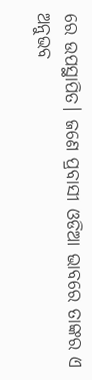ରେ ଉପସ୍ଥାପିତ। ଜଣେ ପ୍ରବାସୀ ଓଡିଆ ଭାବରେ ତାଙ୍କର ଏ ଅନୁଭବ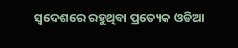ସ୍ବଦେଶରେ ରହୁଥିବା ପ୍ରତ୍ୟେକ ଓଡିଆ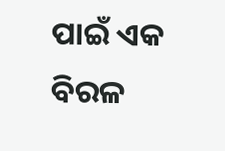ପାଇଁ ଏକ ବିରଳ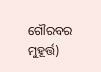ଗୌରବର ମୁହୂର୍ତ୍ତ)